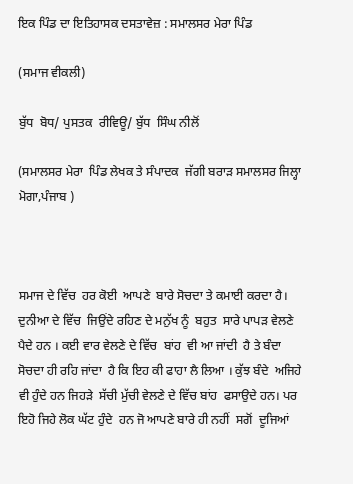ਇਕ ਪਿੰਡ ਦਾ ਇਤਿਹਾਸਕ ਦਸਤਾਵੇਜ਼ : ਸਮਾਲਸਰ ਮੇਰਾ ਪਿੰਡ

(ਸਮਾਜ ਵੀਕਲੀ)

ਬੁੱਧ  ਬੋਧ/ ਪੁਸਤਕ  ਰੀਵਿਊ/ ਬੁੱਧ  ਸਿੰਘ ਨੀਲੋਂ

(ਸਮਾਲਸਰ ਮੇਰਾ  ਪਿੰਡ ਲੇਖਕ ਤੇ ਸੰਪਾਦਕ  ਜੱਗੀ ਬਰਾੜ ਸਮਾਲਸਰ ਜਿਲ੍ਹਾ  ਮੋਗਾ,ਪੰਜਾਬ )



ਸਮਾਜ ਦੇ ਵਿੱਚ  ਹਰ ਕੋਈ  ਆਪਣੇ  ਬਾਰੇ ਸੋਚਦਾ ਤੇ ਕਮਾਈ ਕਰਦਾ ਹੈ। ਦੁਨੀਆ ਦੇ ਵਿੱਚ  ਜਿਉਂਦੇ ਰਹਿਣ ਦੇ ਮਨੁੱਖ ਨੂੰ  ਬਹੁਤ  ਸਾਰੇ ਪਾਪੜ ਵੇਲਣੇ ਪੈਦੇ ਹਨ । ਕਈ ਵਾਰ ਵੇਲਣੇ ਦੇ ਵਿੱਚ  ਬਾਂਹ  ਵੀ ਆ ਜਾਂਦੀ  ਹੈ ਤੇ ਬੰਦਾ ਸੋਚਦਾ ਹੀ ਰਹਿ ਜਾਂਦਾ  ਹੈ ਕਿ ਇਹ ਕੀ ਫਾਹਾ ਲੈ ਲਿਆ । ਕੁੱਝ ਬੰਦੇ  ਅਜਿਹੇ ਵੀ ਹੁੰਦੇ ਹਨ ਜਿਹੜੇ  ਸੱਚੀ ਮੁੱਚੀ ਵੇਲਣੇ ਦੇ ਵਿੱਚ ਬਾਂਹ  ਫਸਾਉਦੇ ਹਨ। ਪਰ ਇਹੋ ਜਿਹੇ ਲੋਕ ਘੱਟ ਹੁੰਦੇ  ਹਨ ਜੋ ਆਪਣੇ ਬਾਰੇ ਹੀ ਨਹੀਂ  ਸਗੋਂ  ਦੂਜਿਆਂ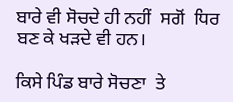ਬਾਰੇ ਵੀ ਸੋਚਦੇ ਹੀ ਨਹੀਂ  ਸਗੋਂ  ਧਿਰ ਬਣ ਕੇ ਖੜਦੇ ਵੀ ਹਨ।

ਕਿਸੇ ਪਿੰਡ ਬਾਰੇ ਸੋਚਣਾ  ਤੇ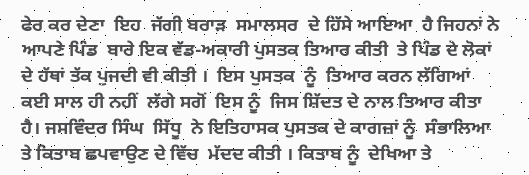ਫੇਰ ਕਰ ਦੇਣਾ  ਇਹ  ਜੱਗੀ ਬਰਾੜ  ਸਮਾਲਸਰ  ਦੇ ਹਿੱਸੇ ਆਇਆ  ਹੈ ਜਿਹਨਾਂ ਨੇ ਆਪਣੇ ਪਿੰਡ  ਬਾਰੇ ਇਕ ਵੱਡ-ਅਕਾਰੀ ਪੁਸਤਕ ਤਿਆਰ ਕੀਤੀ  ਤੇ ਪਿੰਡ ਦੇ ਲੋਕਾਂ ਦੇ ਹੱਥਾਂ ਤੱਕ ਪੁਜਦੀ ਵੀ ਕੀਤੀ ।  ਇਸ ਪੁਸਤਕ  ਨੂੰ  ਤਿਆਰ ਕਰਨ ਲੱਗਿਆਂ  ਕਈ ਸਾਲ ਹੀ ਨਹੀਂ  ਲੱਗੇ ਸਗੋਂ  ਇਸ ਨੂੰ  ਜਿਸ ਸ਼ਿੱਦਤ ਦੇ ਨਾਲ ਤਿਆਰ ਕੀਤਾ  ਹੈ। ਜਸਵਿੰਦਰ ਸਿੰਘ  ਸਿੱਧੂ  ਨੇ ਇਤਿਹਾਸਕ ਪੁਸਤਕ ਦੇ ਕਾਗਜ਼ਾਂ ਨੂੰ  ਸੰਭਾਲਿਆ  ਤੇ ਕਿਤਾਬ ਛਪਵਾਉਣ ਦੇ ਵਿੱਚ  ਮੱਦਦ ਕੀਤੀ । ਕਿਤਾਬ ਨੂੰ  ਦੇਖਿਆ ਤੇ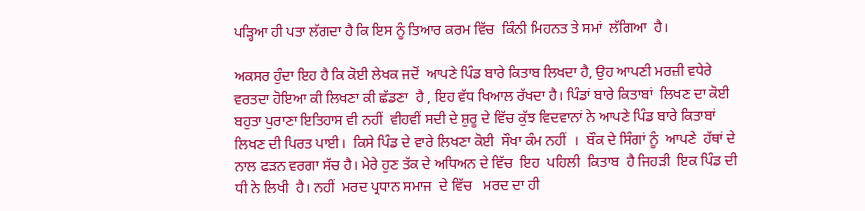ਪੜ੍ਹਿਆ ਹੀ ਪਤਾ ਲੱਗਦਾ ਹੈ ਕਿ ਇਸ ਨੂੰ ਤਿਆਰ ਕਰਮ ਵਿੱਚ  ਕਿੰਨੀ ਮਿਹਨਤ ਤੇ ਸਮਾਂ  ਲੱਗਿਆ  ਹੈ।

ਅਕਸਰ ਹੁੰਦਾ ਇਹ ਹੈ ਕਿ ਕੋਈ ਲੇਖਕ ਜਦੋਂ  ਆਪਣੇ ਪਿੰਡ ਬਾਰੇ ਕਿਤਾਬ ਲਿਖਦਾ ਹੈ, ਉਹ ਆਪਣੀ ਮਰਜ਼ੀ ਵਧੇਰੇ ਵਰਤਦਾ ਹੋਇਆ ਕੀ ਲਿਖਣਾ ਕੀ ਛੱਡਣਾ  ਹੈ , ਇਹ ਵੱਧ ਖਿਆਲ ਰੱਖਦਾ ਹੈ। ਪਿੰਡਾਂ ਬਾਰੇ ਕਿਤਾਬਾਂ  ਲਿਖਣ ਦਾ ਕੋਈ ਬਹੁਤਾ ਪੁਰਾਣਾ ਇਤਿਹਾਸ ਵੀ ਨਹੀਂ  ਵੀਹਵੀਂ ਸਦੀ ਦੇ ਸ਼ੁਰੂ ਦੇ ਵਿੱਚ ਕੁੱਝ ਵਿਦਵਾਨਾਂ ਨੇ ਆਪਣੇ ਪਿੰਡ ਬਾਰੇ ਕਿਤਾਬਾਂ ਲਿਖਣ ਦੀ ਪਿਰਤ ਪਾਈ।  ਕਿਸੇ ਪਿੰਡ ਦੇ ਵਾਰੇ ਲਿਖਣਾ ਕੋਈ  ਸੌਖਾ ਕੰਮ ਨਹੀਂ  ।  ਬੌਕ ਦੇ ਸਿੰਗਾਂ ਨੂੰ  ਆਪਣੇ  ਹੱਥਾਂ ਦੇ ਨਾਲ ਫੜਨ ਵਰਗਾ ਸੱਚ ਹੈ। ਮੇਰੇ ਹੁਣ ਤੱਕ ਦੇ ਅਧਿਅਨ ਦੇ ਵਿੱਚ  ਇਹ  ਪਹਿਲੀ  ਕਿਤਾਬ  ਹੈ ਜਿਹੜੀ  ਇਕ ਪਿੰਡ ਦੀ ਧੀ ਨੇ ਲਿਖੀ  ਹੈ। ਨਹੀਂ  ਮਰਦ ਪ੍ਰਧਾਨ ਸਮਾਜ  ਦੇ ਵਿੱਚ   ਮਰਦ ਦਾ ਹੀ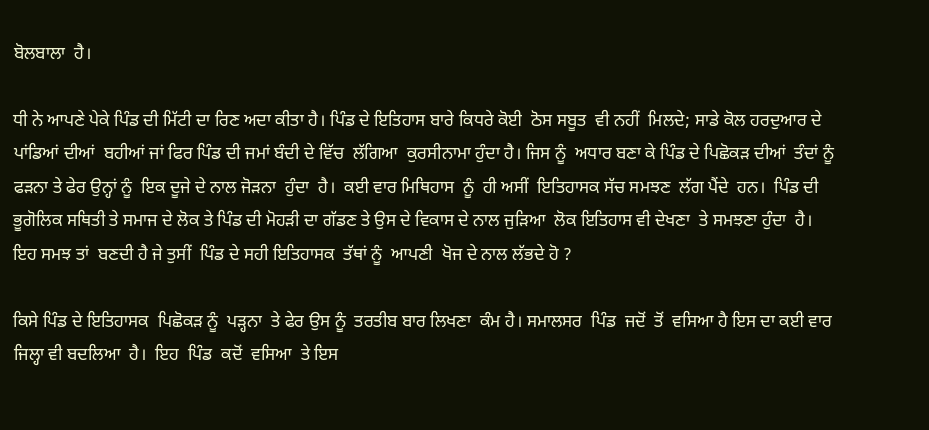ਬੋਲਬਾਲਾ  ਹੈ।

ਧੀ ਨੇ ਆਪਣੇ ਪੇਕੇ ਪਿੰਡ ਦੀ ਮਿੱਟੀ ਦਾ ਰਿਣ ਅਦਾ ਕੀਤਾ ਹੈ। ਪਿੰਡ ਦੇ ਇਤਿਹਾਸ ਬਾਰੇ ਕਿਧਰੇ ਕੋਈ  ਠੋਸ ਸਬੂਤ  ਵੀ ਨਹੀਂ  ਮਿਲਦੇ; ਸਾਡੇ ਕੋਲ ਹਰਦੁਆਰ ਦੇ ਪਾਂਡਿਆਂ ਦੀਆਂ  ਬਹੀਆਂ ਜਾਂ ਫਿਰ ਪਿੰਡ ਦੀ ਜਮਾਂ ਬੰਦੀ ਦੇ ਵਿੱਚ  ਲੱਗਿਆ  ਕੁਰਸੀਨਾਮਾ ਹੁੰਦਾ ਹੈ। ਜਿਸ ਨੂੰ  ਅਧਾਰ ਬਣਾ ਕੇ ਪਿੰਡ ਦੇ ਪਿਛੋਕੜ ਦੀਆਂ  ਤੰਦਾਂ ਨੂੰ  ਫੜਨਾ ਤੇ ਫੇਰ ਉਨ੍ਹਾਂ ਨੂੰ  ਇਕ ਦੂਜੇ ਦੇ ਨਾਲ ਜੋੜਨਾ  ਹੁੰਦਾ  ਹੈ।  ਕਈ ਵਾਰ ਮਿਥਿਹਾਸ  ਨੂੰ  ਹੀ ਅਸੀਂ  ਇਤਿਹਾਸਕ ਸੱਚ ਸਮਝਣ  ਲੱਗ ਪੈਂਦੇ  ਹਨ।  ਪਿੰਡ ਦੀ ਭੂਗੋਲਿਕ ਸਥਿਤੀ ਤੇ ਸਮਾਜ ਦੇ ਲੋਕ ਤੇ ਪਿੰਡ ਦੀ ਮੋਹੜੀ ਦਾ ਗੱਡਣ ਤੇ ਉਸ ਦੇ ਵਿਕਾਸ ਦੇ ਨਾਲ ਜੁੜਿਆ  ਲੋਕ ਇਤਿਹਾਸ ਵੀ ਦੇਖਣਾ  ਤੇ ਸਮਝਣਾ ਹੁੰਦਾ  ਹੈ।  ਇਹ ਸਮਝ ਤਾਂ  ਬਣਦੀ ਹੈ ਜੇ ਤੁਸੀਂ  ਪਿੰਡ ਦੇ ਸਹੀ ਇਤਿਹਾਸਕ  ਤੱਥਾਂ ਨੂੰ  ਆਪਣੀ  ਖੋਜ ਦੇ ਨਾਲ ਲੱਭਦੇ ਹੋ ?

ਕਿਸੇ ਪਿੰਡ ਦੇ ਇਤਿਹਾਸਕ  ਪਿਛੋਕੜ ਨੂੰ  ਪੜ੍ਹਨਾ  ਤੇ ਫੇਰ ਉਸ ਨੂੰ  ਤਰਤੀਬ ਬਾਰ ਲਿਖਣਾ  ਕੰਮ ਹੈ। ਸਮਾਲਸਰ  ਪਿੰਡ  ਜਦੋਂ  ਤੋਂ  ਵਸਿਆ ਹੈ ਇਸ ਦਾ ਕਈ ਵਾਰ ਜਿਲ੍ਹਾ ਵੀ ਬਦਲਿਆ  ਹੈ।  ਇਹ  ਪਿੰਡ  ਕਦੋਂ  ਵਸਿਆ  ਤੇ ਇਸ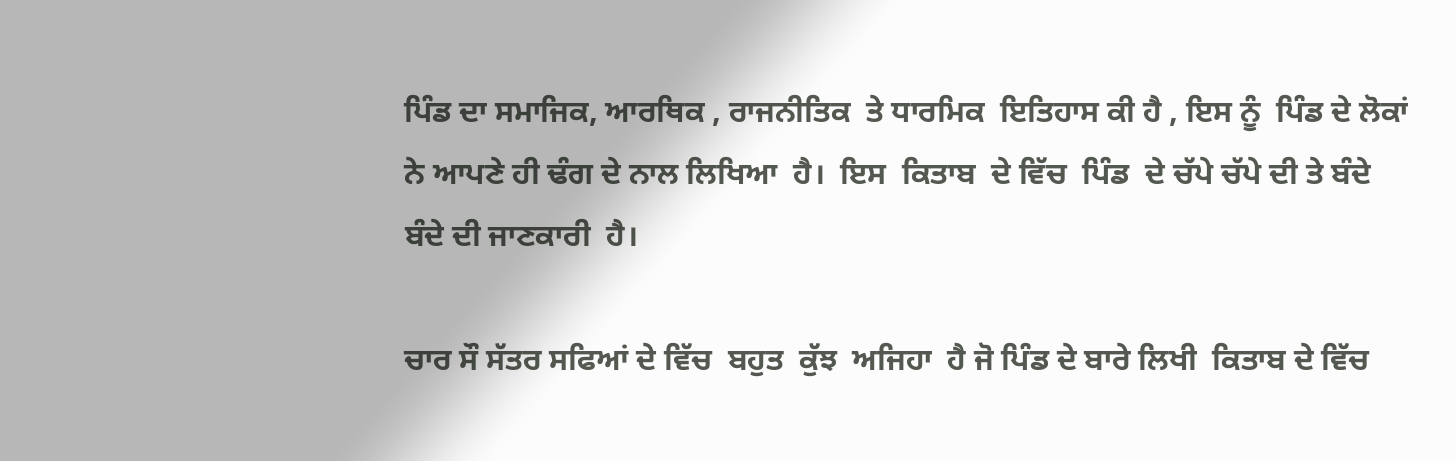ਪਿੰਡ ਦਾ ਸਮਾਜਿਕ, ਆਰਥਿਕ , ਰਾਜਨੀਤਿਕ  ਤੇ ਧਾਰਮਿਕ  ਇਤਿਹਾਸ ਕੀ ਹੈ , ਇਸ ਨੂੰ  ਪਿੰਡ ਦੇ ਲੋਕਾਂ ਨੇ ਆਪਣੇ ਹੀ ਢੰਗ ਦੇ ਨਾਲ ਲਿਖਿਆ  ਹੈ।  ਇਸ  ਕਿਤਾਬ  ਦੇ ਵਿੱਚ  ਪਿੰਡ  ਦੇ ਚੱਪੇ ਚੱਪੇ ਦੀ ਤੇ ਬੰਦੇ ਬੰਦੇ ਦੀ ਜਾਣਕਾਰੀ  ਹੈ।

ਚਾਰ ਸੌ ਸੱਤਰ ਸਫਿਆਂ ਦੇ ਵਿੱਚ  ਬਹੁਤ  ਕੁੱਝ  ਅਜਿਹਾ  ਹੈ ਜੋ ਪਿੰਡ ਦੇ ਬਾਰੇ ਲਿਖੀ  ਕਿਤਾਬ ਦੇ ਵਿੱਚ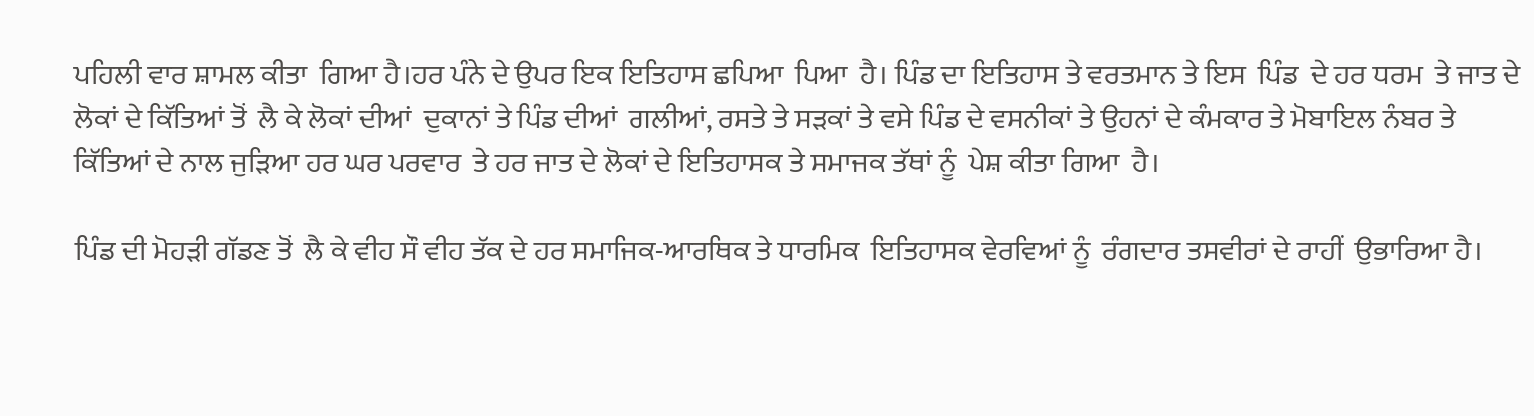ਪਹਿਲੀ ਵਾਰ ਸ਼ਾਮਲ ਕੀਤਾ  ਗਿਆ ਹੈ।ਹਰ ਪੰਨੇ ਦੇ ਉਪਰ ਇਕ ਇਤਿਹਾਸ ਛਪਿਆ  ਪਿਆ  ਹੈ। ਪਿੰਡ ਦਾ ਇਤਿਹਾਸ ਤੇ ਵਰਤਮਾਨ ਤੇ ਇਸ  ਪਿੰਡ  ਦੇ ਹਰ ਧਰਮ  ਤੇ ਜਾਤ ਦੇ ਲੋਕਾਂ ਦੇ ਕਿੱਤਿਆਂ ਤੋਂ  ਲੈ ਕੇ ਲੋਕਾਂ ਦੀਆਂ  ਦੁਕਾਨਾਂ ਤੇ ਪਿੰਡ ਦੀਆਂ  ਗਲੀਆਂ, ਰਸਤੇ ਤੇ ਸੜਕਾਂ ਤੇ ਵਸੇ ਪਿੰਡ ਦੇ ਵਸਨੀਕਾਂ ਤੇ ਉਹਨਾਂ ਦੇ ਕੰਮਕਾਰ ਤੇ ਮੋਬਾਇਲ ਨੰਬਰ ਤੇ ਕਿੱਤਿਆਂ ਦੇ ਨਾਲ ਜੁੜਿਆ ਹਰ ਘਰ ਪਰਵਾਰ  ਤੇ ਹਰ ਜਾਤ ਦੇ ਲੋਕਾਂ ਦੇ ਇਤਿਹਾਸਕ ਤੇ ਸਮਾਜਕ ਤੱਥਾਂ ਨੂੰ  ਪੇਸ਼ ਕੀਤਾ ਗਿਆ  ਹੈ।

ਪਿੰਡ ਦੀ ਮੋਹੜੀ ਗੱਡਣ ਤੋਂ  ਲੈ ਕੇ ਵੀਹ ਸੌ ਵੀਹ ਤੱਕ ਦੇ ਹਰ ਸਮਾਜਿਕ-ਆਰਥਿਕ ਤੇ ਧਾਰਮਿਕ  ਇਤਿਹਾਸਕ ਵੇਰਵਿਆਂ ਨੂੰ  ਰੰਗਦਾਰ ਤਸਵੀਰਾਂ ਦੇ ਰਾਹੀਂ  ਉਭਾਰਿਆ ਹੈ।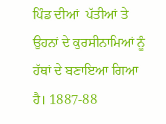ਪਿੰਡ ਦੀਆਂ  ਪੱਤੀਆਂ ਤੇ ਉਹਨਾਂ ਦੇ ਕੁਰਸੀਨਾਮਿਆਂ ਨੂੰ  ਹੱਥਾਂ ਦੇ ਬਣਾਇਆ ਗਿਆ  ਹੈ। 1887-88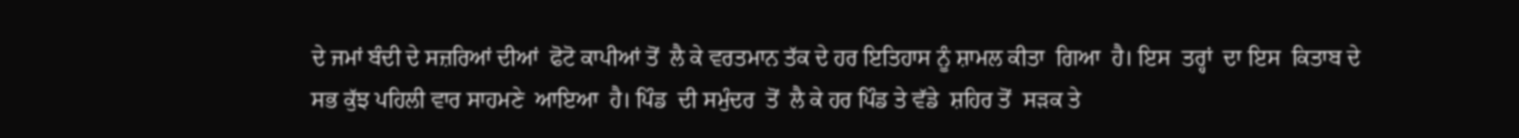ਦੇ ਜਮਾਂ ਬੰਦੀ ਦੇ ਸਜ਼ਰਿਆਂ ਦੀਆਂ  ਫੋਟੋ ਕਾਪੀਆਂ ਤੋਂ  ਲੈ ਕੇ ਵਰਤਮਾਨ ਤੱਕ ਦੇ ਹਰ ਇਤਿਹਾਸ ਨੂੰ ਸ਼ਾਮਲ ਕੀਤਾ  ਗਿਆ  ਹੈ। ਇਸ  ਤਰ੍ਹਾਂ  ਦਾ ਇਸ  ਕਿਤਾਬ ਦੇ ਸਭ ਕੁੱਝ ਪਹਿਲੀ ਵਾਰ ਸਾਹਮਣੇ  ਆਇਆ  ਹੈ। ਪਿੰਡ  ਦੀ ਸਮੁੰਦਰ  ਤੋਂ  ਲੈ ਕੇ ਹਰ ਪਿੰਡ ਤੇ ਵੱਡੇ  ਸ਼ਹਿਰ ਤੋਂ  ਸੜਕ ਤੇ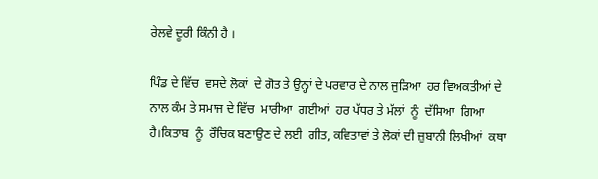ਰੇਲਵੇ ਦੂਰੀ ਕਿੰਨੀ ਹੈ ।

ਪਿੰਡ ਦੇ ਵਿੱਚ  ਵਸਦੇ ਲੋਕਾਂ  ਦੇ ਗੋਤ ਤੇ ਉਨ੍ਹਾਂ ਦੇ ਪਰਵਾਰ ਦੇ ਨਾਲ ਜੁੜਿਆ  ਹਰ ਵਿਅਕਤੀਆਂ ਦੇ ਨਾਲ ਕੰਮ ਤੇ ਸਮਾਜ ਦੇ ਵਿੱਚ  ਮਾਰੀਆ  ਗਈਆਂ  ਹਰ ਪੱਧਰ ਤੇ ਮੱਲਾਂ  ਨੂੰ  ਦੱਸਿਆ  ਗਿਆ  ਹੈ।ਕਿਤਾਬ  ਨੂੰ  ਰੌਚਿਕ ਬਣਾਉਣ ਦੇ ਲਈ  ਗੀਤ, ਕਵਿਤਾਵਾਂ ਤੇ ਲੋਕਾਂ ਦੀ ਜ਼ੁਬਾਨੀ ਲਿਖੀਆਂ  ਕਥਾ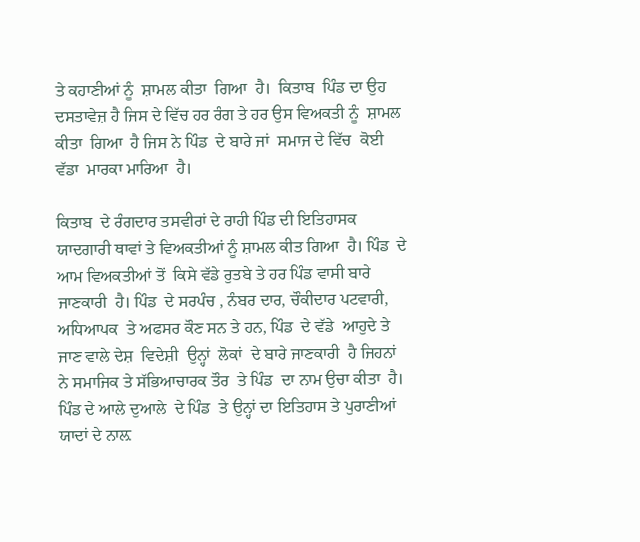ਤੇ ਕਹਾਣੀਆਂ ਨੂੰ  ਸ਼ਾਮਲ ਕੀਤਾ  ਗਿਆ  ਹੈ।  ਕਿਤਾਬ  ਪਿੰਡ ਦਾ ਉਹ ਦਸਤਾਵੇਜ਼ ਹੈ ਜਿਸ ਦੇ ਵਿੱਚ ਹਰ ਰੰਗ ਤੇ ਹਰ ਉਸ ਵਿਅਕਤੀ ਨੂੰ  ਸ਼ਾਮਲ ਕੀਤਾ  ਗਿਆ  ਹੈ ਜਿਸ ਨੇ ਪਿੰਡ  ਦੇ ਬਾਰੇ ਜਾਂ  ਸਮਾਜ ਦੇ ਵਿੱਚ  ਕੋਈ  ਵੱਡਾ  ਮਾਰਕਾ ਮਾਰਿਆ  ਹੈ।

ਕਿਤਾਬ  ਦੇ ਰੰਗਦਾਰ ਤਸਵੀਰਾਂ ਦੇ ਰਾਹੀ ਪਿੰਡ ਦੀ ਇਤਿਹਾਸਕ ਯਾਦਗਾਰੀ ਥਾਵਾਂ ਤੇ ਵਿਅਕਤੀਆਂ ਨੂੰ ਸ਼ਾਮਲ ਕੀਤ ਗਿਆ  ਹੈ। ਪਿੰਡ  ਦੇ ਆਮ ਵਿਅਕਤੀਆਂ ਤੋਂ  ਕਿਸੇ ਵੱਡੇ ਰੁਤਬੇ ਤੇ ਹਰ ਪਿੰਡ ਵਾਸੀ ਬਾਰੇ ਜਾਣਕਾਰੀ  ਹੈ। ਪਿੰਡ  ਦੇ ਸਰਪੰਚ , ਨੰਬਰ ਦਾਰ, ਚੌਕੀਦਾਰ ਪਟਵਾਰੀ, ਅਧਿਆਪਕ  ਤੇ ਅਫਸਰ ਕੌਣ ਸਨ ਤੇ ਹਨ, ਪਿੰਡ  ਦੇ ਵੱਡੇ  ਆਹੁਦੇ ਤੇ ਜਾਣ ਵਾਲੇ ਦੇਸ਼  ਵਿਦੇਸ਼ੀ  ਉਨ੍ਹਾਂ  ਲੋਕਾਂ  ਦੇ ਬਾਰੇ ਜਾਣਕਾਰੀ  ਹੈ ਜਿਹਨਾਂ ਨੇ ਸਮਾਜਿਕ ਤੇ ਸੱਭਿਆਚਾਰਕ ਤੌਰ  ਤੇ ਪਿੰਡ  ਦਾ ਨਾਮ ਉਚਾ ਕੀਤਾ  ਹੈ। ਪਿੰਡ ਦੇ ਆਲੇ ਦੁਆਲੇ  ਦੇ ਪਿੰਡ  ਤੇ ਉਨ੍ਹਾਂ ਦਾ ਇਤਿਹਾਸ ਤੇ ਪੁਰਾਣੀਆਂ ਯਾਦਾਂ ਦੇ ਨਾਲ਼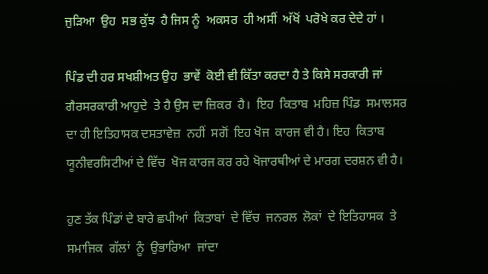ਜੁੜਿਆ  ਉਹ  ਸਭ ਕੁੱਝ  ਹੈ ਜਿਸ ਨੂੰ  ਅਕਸਰ  ਹੀ ਅਸੀਂ  ਅੱਖੋਂ  ਪਰੋਖੇ ਕਰ ਦੇਦੇ ਹਾਂ ।

ਪਿੰਡ ਦੀ ਹਰ ਸਖਸ਼ੀਅਤ ਉਹ  ਭਾਵੇਂ  ਕੋਈ ਵੀ ਕਿੱਤਾ ਕਰਦਾ ਹੈ ਤੇ ਕਿਸੇ ਸਰਕਾਰੀ ਜਾਂ  ਗੈਰਸਰਕਾਰੀ ਆਹੁਦੇ  ਤੇ ਹੈ ਉਸ ਦਾ ਜ਼ਿਕਰ  ਹੈ।  ਇਹ  ਕਿਤਾਬ  ਮਹਿਜ਼ ਪਿੰਡ  ਸਮਾਲਸਰ  ਦਾ ਹੀ ਇਤਿਹਾਸਕ ਦਸਤਾਵੇਜ਼  ਨਹੀਂ  ਸਗੋਂ  ਇਹ ਖੋਜ  ਕਾਰਜ ਵੀ ਹੈ। ਇਹ  ਕਿਤਾਬ  ਯੂਨੀਵਰਸਿਟੀਆਂ ਦੇ ਵਿੱਚ  ਖੋਜ ਕਾਰਜ ਕਰ ਰਹੇ ਖੋਜਾਰਥੀਆਂ ਦੇ ਮਾਰਗ ਦਰਸ਼ਨ ਵੀ ਹੈ।

ਹੁਣ ਤੱਕ ਪਿੰਡਾਂ ਦੇ ਬਾਰੇ ਛਪੀਆਂ  ਕਿਤਾਬਾਂ  ਦੇ ਵਿੱਚ  ਜਨਰਲ  ਲੋਕਾਂ  ਦੇ ਇਤਿਹਾਸਕ  ਤੇ ਸਮਾਜਿਕ  ਗੱਲਾਂ  ਨੂੰ  ਉਭਾਰਿਆ  ਜਾਂਦਾ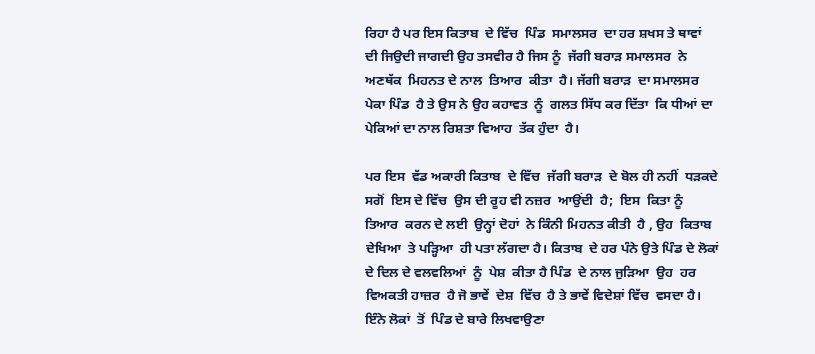ਰਿਹਾ ਹੈ ਪਰ ਇਸ ਕਿਤਾਬ  ਦੇ ਵਿੱਚ  ਪਿੰਡ  ਸਮਾਲਸਰ  ਦਾ ਹਰ ਸ਼ਖਸ ਤੇ ਥਾਵਾਂ  ਦੀ ਜਿਉਦੀ ਜਾਗਦੀ ਉਹ ਤਸਵੀਰ ਹੈ ਜਿਸ ਨੂੰ  ਜੱਗੀ ਬਰਾੜ ਸਮਾਲਸਰ  ਨੇ ਅਣਥੱਕ  ਮਿਹਨਤ ਦੇ ਨਾਲ  ਤਿਆਰ  ਕੀਤਾ  ਹੈ। ਜੱਗੀ ਬਰਾੜ  ਦਾ ਸਮਾਲਸਰ  ਪੇਕਾ ਪਿੰਡ  ਹੈ ਤੇ ਉਸ ਨੇ ਉਹ ਕਹਾਵਤ  ਨੂੰ  ਗਲਤ ਸਿੱਧ ਕਰ ਦਿੱਤਾ  ਕਿ ਧੀਆਂ ਦਾ ਪੇਕਿਆਂ ਦਾ ਨਾਲ ਰਿਸ਼ਤਾ ਵਿਆਹ  ਤੱਕ ਹੁੰਦਾ  ਹੈ।

ਪਰ ਇਸ  ਵੱਡ ਅਕਾਰੀ ਕਿਤਾਬ  ਦੇ ਵਿੱਚ  ਜੱਗੀ ਬਰਾੜ  ਦੇ ਬੋਲ ਹੀ ਨਹੀਂ  ਧੜਕਦੇ ਸਗੋਂ  ਇਸ ਦੇ ਵਿੱਚ  ਉਸ ਦੀ ਰੂਹ ਵੀ ਨਜ਼ਰ  ਆਉਂਦੀ  ਹੈ;  ਇਸ  ਕਿਤਾ ਨੂੰ  ਤਿਆਰ  ਕਰਨ ਦੇ ਲਈ  ਉਨ੍ਹਾਂ ਦੋਹਾਂ  ਨੇ ਕਿੰਨੀ ਮਿਹਨਤ ਕੀਤੀ  ਹੈ , ਉਹ  ਕਿਤਾਬ  ਦੇਖਿਆ  ਤੇ ਪੜ੍ਹਿਆ  ਹੀ ਪਤਾ ਲੱਗਦਾ ਹੈ। ਕਿਤਾਬ  ਦੇ ਹਰ ਪੰਨੇ ਉਤੇ ਪਿੰਡ ਦੇ ਲੋਕਾਂ ਦੇ ਦਿਲ ਦੇ ਵਲਵਲਿਆਂ  ਨੂੰ  ਪੇਸ਼  ਕੀਤਾ ਹੈ ਪਿੰਡ  ਦੇ ਨਾਲ ਜੁੜਿਆ  ਉਹ  ਹਰ ਵਿਅਕਤੀ ਹਾਜ਼ਰ  ਹੈ ਜੋ ਭਾਵੇਂ  ਦੇਸ਼  ਵਿੱਚ  ਹੈ ਤੇ ਭਾਵੇਂ ਵਿਦੇਸ਼ਾਂ ਵਿੱਚ  ਵਸਦਾ ਹੈ।  ਇੰਨੇ ਲੋਕਾਂ  ਤੋਂ  ਪਿੰਡ ਦੇ ਬਾਰੇ ਲਿਖਵਾਉਣਾ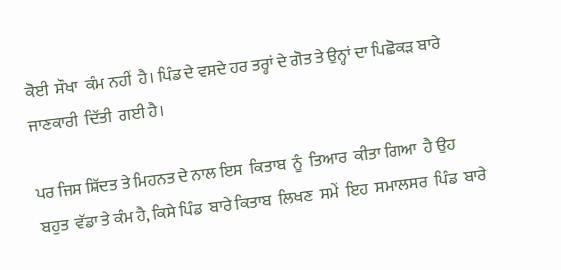ਕੋਈ  ਸੌਖਾ  ਕੰਮ ਨਹੀਂ  ਹੈ। ਪਿੰਡ ਦੇ ਵਸਦੇ ਹਰ ਤਰ੍ਹਾਂ ਦੇ ਗੋਤ ਤੇ ਉਨ੍ਹਾਂ ਦਾ ਪਿਛੋਕੜ ਬਾਰੇ ਜਾਣਕਾਰੀ  ਦਿੱਤੀ  ਗਈ ਹੈ।

ਪਰ ਜਿਸ ਸ਼ਿੱਦਤ ਤੇ ਮਿਹਨਤ ਦੇ ਨਾਲ ਇਸ  ਕਿਤਾਬ  ਨੂੰ  ਤਿਆਰ  ਕੀਤਾ ਗਿਆ  ਹੈ ਉਹ  ਬਹੁਤ  ਵੱਡਾ ਤੇ ਕੰਮ ਹੈ, ਕਿਸੇ ਪਿੰਡ  ਬਾਰੇ ਕਿਤਾਬ  ਲਿਖਣ  ਸਮੇਂ  ਇਹ  ਸਮਾਲਸਰ  ਪਿੰਡ  ਬਾਰੇ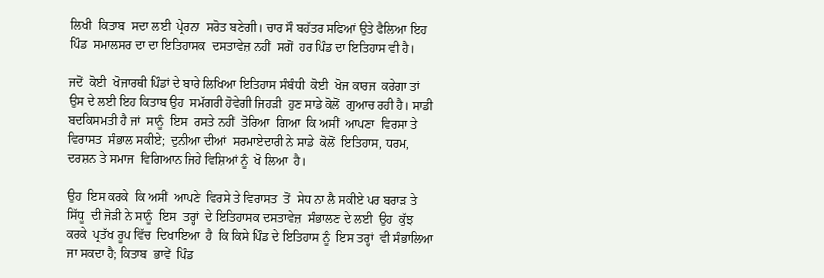ਲਿਖੀ  ਕਿਤਾਬ  ਸਦਾ ਲਈ  ਪ੍ਰੇਰਨਾ  ਸਰੋਤ ਬਣੇਗੀ। ਚਾਰ ਸੌ ਬਹੱਤਰ ਸਫਿਆਂ ਉਤੇ ਫੈਲਿਆ ਇਹ  ਪਿੰਡ  ਸਮਾਲਸਰ ਦਾ ਦਾ ਇਤਿਹਾਸਕ  ਦਸਤਾਵੇਜ਼ ਨਹੀਂ  ਸਗੋਂ  ਹਰ ਪਿੰਡ ਦਾ ਇਤਿਹਾਸ ਵੀ ਹੈ।

ਜਦੋਂ  ਕੋਈ  ਖੋਜਾਰਥੀ ਪਿੰਡਾਂ ਦੇ ਬਾਰੇ ਲਿਖਿਆ ਇਤਿਹਾਸ ਸੰਬੰਧੀ  ਕੋਈ  ਖੋਜ ਕਾਰਜ  ਕਰੇਗਾ ਤਾਂ  ਉਸ ਦੇ ਲਈ ਇਹ ਕਿਤਾਬ ਉਹ  ਸਮੱਗਰੀ ਹੋਵੇਗੀ ਜਿਹੜੀ  ਹੁਣ ਸਾਡੇ ਕੋਲੋਂ  ਗੁਆਚ ਰਹੀ ਹੈ। ਸਾਡੀ ਬਦਕਿਸਮਤੀ ਹੈ ਜਾਂ  ਸਾਨੂੰ  ਇਸ  ਰਸਤੇ ਨਹੀਂ  ਤੋਰਿਆ  ਗਿਆ  ਕਿ ਅਸੀਂ  ਆਪਣਾ  ਵਿਰਸਾ ਤੇ ਵਿਰਾਸਤ  ਸੰਭਾਲ ਸਕੀਏ;  ਦੁਨੀਆ ਦੀਆਂ  ਸਰਮਾਏਦਾਰੀ ਨੇ ਸਾਡੇ  ਕੋਲੋਂ  ਇਤਿਹਾਸ, ਧਰਮ, ਦਰਸ਼ਨ ਤੇ ਸਮਾਜ  ਵਿਗਿਆਨ ਜਿਹੇ ਵਿਸ਼ਿਆਂ ਨੂੰ  ਖੋ ਲਿਆ  ਹੈ।

ਉਹ  ਇਸ ਕਰਕੇ  ਕਿ ਅਸੀਂ  ਆਪਣੇ  ਵਿਰਸੇ ਤੇ ਵਿਰਾਸਤ  ਤੋਂ  ਸੇਧ ਨਾ ਲੈ ਸਕੀਏ ਪਰ ਬਰਾੜ ਤੇ ਸਿੱਧੂ  ਦੀ ਜੋੜੀ ਨੇ ਸਾਨੂੰ  ਇਸ  ਤਰ੍ਹਾਂ  ਦੇ ਇਤਿਹਾਸਕ ਦਸਤਾਵੇਜ਼  ਸੰਭਾਲਣ ਦੇ ਲਈ  ਉਹ  ਕੁੱਝ ਕਰਕੇ  ਪ੍ਰਤੱਖ ਰੂਪ ਵਿੱਚ  ਦਿਖਾਇਆ  ਹੈ  ਕਿ ਕਿਸੇ ਪਿੰਡ ਦੇ ਇਤਿਹਾਸ ਨੂੰ  ਇਸ ਤਰ੍ਹਾਂ  ਵੀ ਸੰਭਾਲਿਆ  ਜਾ ਸਕਦਾ ਹੈ; ਕਿਤਾਬ  ਭਾਵੇਂ  ਪਿੰਡ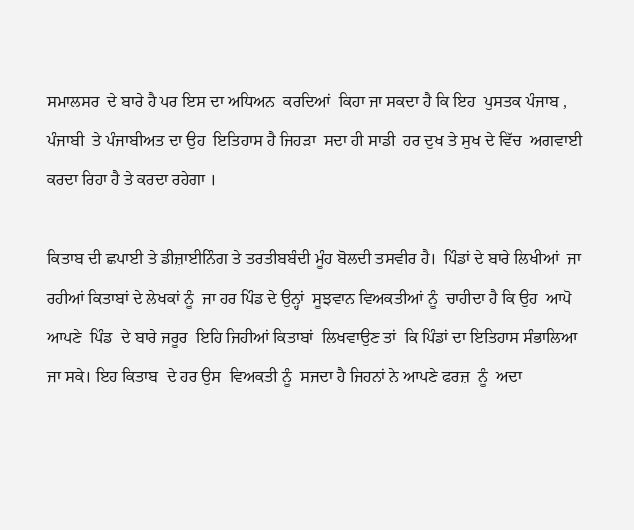ਸਮਾਲਸਰ  ਦੇ ਬਾਰੇ ਹੈ ਪਰ ਇਸ ਦਾ ਅਧਿਅਨ  ਕਰਦਿਆਂ  ਕਿਹਾ ਜਾ ਸਕਦਾ ਹੈ ਕਿ ਇਹ  ਪੁਸਤਕ ਪੰਜਾਬ , ਪੰਜਾਬੀ  ਤੇ ਪੰਜਾਬੀਅਤ ਦਾ ਉਹ  ਇਤਿਹਾਸ ਹੈ ਜਿਹੜਾ  ਸਦਾ ਹੀ ਸਾਡੀ  ਹਰ ਦੁਖ ਤੇ ਸੁਖ ਦੇ ਵਿੱਚ  ਅਗਵਾਈ ਕਰਦਾ ਰਿਹਾ ਹੈ ਤੇ ਕਰਦਾ ਰਹੇਗਾ ।

ਕਿਤਾਬ ਦੀ ਛਪਾਈ ਤੇ ਡੀਜ਼ਾਈਨਿੰਗ ਤੇ ਤਰਤੀਬਬੰਦੀ ਮੂੰਹ ਬੋਲਦੀ ਤਸਵੀਰ ਹੈ।  ਪਿੰਡਾਂ ਦੇ ਬਾਰੇ ਲਿਖੀਆਂ  ਜਾ ਰਹੀਆਂ ਕਿਤਾਬਾਂ ਦੇ ਲੇਖਕਾਂ ਨੂੰ  ਜਾ ਹਰ ਪਿੰਡ ਦੇ ਉਨ੍ਹਾਂ  ਸੂਝਵਾਨ ਵਿਅਕਤੀਆਂ ਨੂੰ  ਚਾਹੀਦਾ ਹੈ ਕਿ ਉਹ  ਆਪੋ ਆਪਣੇ  ਪਿੰਡ  ਦੇ ਬਾਰੇ ਜਰੂਰ  ਇਹਿ ਜਿਹੀਆਂ ਕਿਤਾਬਾਂ  ਲਿਖਵਾਉਣ ਤਾਂ  ਕਿ ਪਿੰਡਾਂ ਦਾ ਇਤਿਹਾਸ ਸੰਭਾਲਿਆ  ਜਾ ਸਕੇ। ਇਹ ਕਿਤਾਬ  ਦੇ ਹਰ ਉਸ  ਵਿਅਕਤੀ ਨੂੰ  ਸਜਦਾ ਹੈ ਜਿਹਨਾਂ ਨੇ ਆਪਣੇ ਫਰਜ਼  ਨੂੰ  ਅਦਾ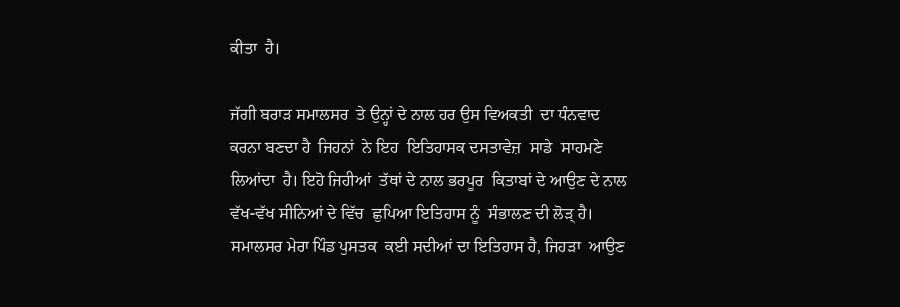ਕੀਤਾ  ਹੈ।

ਜੱਗੀ ਬਰਾੜ ਸਮਾਲਸਰ  ਤੇ ਉਨ੍ਹਾਂ ਦੇ ਨਾਲ ਹਰ ਉਸ ਵਿਅਕਤੀ  ਦਾ ਧੰਨਵਾਦ ਕਰਨਾ ਬਣਦਾ ਹੈ  ਜਿਹਨਾਂ  ਨੇ ਇਹ  ਇਤਿਹਾਸਕ ਦਸਤਾਵੇਜ਼  ਸਾਡੇ  ਸਾਹਮਣੇ  ਲਿਆਂਦਾ  ਹੈ। ਇਹੋ ਜਿਹੀਆਂ  ਤੱਥਾਂ ਦੇ ਨਾਲ ਭਰਪੂਰ  ਕਿਤਾਬਾਂ ਦੇ ਆਉਣ ਦੇ ਨਾਲ ਵੱਖ-ਵੱਖ ਸੀਨਿਆਂ ਦੇ ਵਿੱਚ  ਛੁਪਿਆ ਇਤਿਹਾਸ ਨੂੰ  ਸੰਭਾਲਣ ਦੀ ਲੋੜ੍ ਹੈ। ਸਮਾਲਸਰ ਮੇਰਾ ਪਿੰਡ ਪੁਸਤਕ  ਕਈ ਸਦੀਆਂ ਦਾ ਇਤਿਹਾਸ ਹੈ, ਜਿਹੜਾ  ਆਉਣ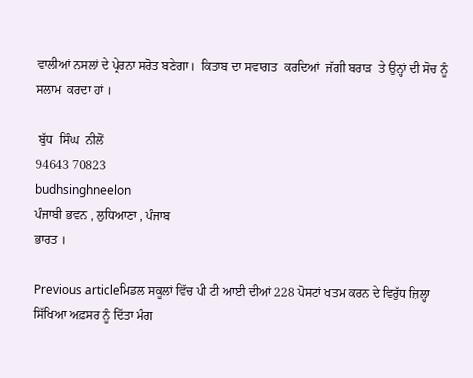ਵਾਲੀਆਂ ਨਸਲਾਂ ਦੇ ਪ੍ਰੇਰਨਾ ਸਰੋਤ ਬਣੇਗਾ।  ਕਿਤਾਬ ਦਾ ਸਵਾਗਤ  ਕਰਦਿਆਂ  ਜੱਗੀ ਬਰਾੜ  ਤੇ ਉਨ੍ਹਾਂ ਦੀ ਸੋਚ ਨੂੰ  ਸਲਾਮ  ਕਰਦਾ ਹਾਂ ।

 ਬੁੱਧ  ਸਿੰਘ  ਨੀਲੋਂ
94643 70823
budhsinghneelon
ਪੰਜਾਬੀ ਭਵਨ , ਲੁਧਿਆਣਾ , ਪੰਜਾਬ
ਭਾਰਤ ।

Previous articleਮਿਡਲ ਸਕੂਲਾਂ ਵਿੱਚ ਪੀ ਟੀ ਆਈ ਦੀਆਂ 228 ਪੋਸਟਾਂ ਖਤਮ ਕਰਨ ਦੇ ਵਿਰੁੱਧ ਜ਼ਿਲ੍ਹਾ ਸਿੱਖਿਆ ਅਫ਼ਸਰ ਨੂੰ ਦਿੱਤਾ ਮੰਗ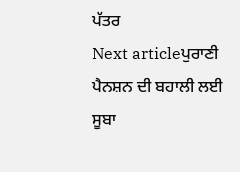ਪੱਤਰ
Next articleਪੁਰਾਣੀ ਪੈਨਸ਼ਨ ਦੀ ਬਹਾਲੀ ਲਈ ਸੂਬਾ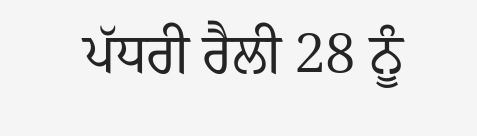ਪੱਧਰੀ ਰੈਲੀ 28 ਨੂੰ